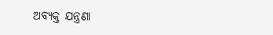ଅବ୍ୟକ୍ତ ଯନ୍ତ୍ରଣା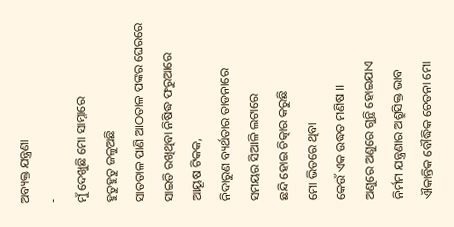ଅବ୍ୟକ୍ତ ଯନ୍ତ୍ରଣା
-
ମୁଁ ଦେଖୁଛି ମୋ ସାମ୍ନାରେ
ହୁତୁହୁତୁ ଜଳୁଅଛି
ସାତତାଳ ପାଣି ଆଠତାଳ ପଙ୍କର ଘେରରେ
ସାଇତି ରଖିଥିବା ନିଷିଦ୍ଧ ଫରୁଆରେ
ଆୟୂଷ ଟିକକ,
ନିଦାରୁଣ ବ୍ୟର୍ଥତାର ତାଡନାରେ
ସମୟର ସିଆଳି ଲଟାରେ
ଛନ୍ଦି ହୋଇ ଚିତ୍କାର କରୁଛି
ମୋ ଭିତରେ ଥିବା
କେଉଁ ଏକ ଉଦ୍ଧତ ମଣିଷ ।।
ଅଣୁରେ ଅଣୁରେ ଗୁନ୍ଥି ହୋଇଯାଏ
ନିର୍ମମ ଯନ୍ତ୍ରଣାର ଅଶ୍ରୁସିକ୍ତ ଭାବ
ଐକାନ୍ତିକ ବୌଦ୍ଧିକ ଚେତନା ମୋ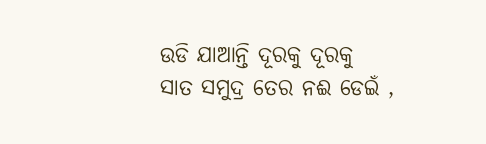ଉଡି ଯାଆନ୍ତି ଦୂରକୁ ଦୂରକୁ
ସାତ ସମୁଦ୍ର ତେର ନଈ ଡେଇଁ ,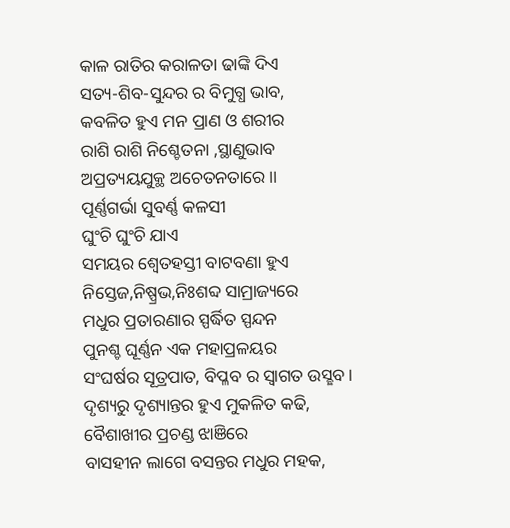କାଳ ରାତିର କରାଳତା ଢାଙ୍କି ଦିଏ
ସତ୍ୟ-ଶିବ-ସୁନ୍ଦର ର ବିମୁଗ୍ଧ ଭାବ,
କବଳିତ ହୁଏ ମନ ପ୍ରାଣ ଓ ଶରୀର
ରାଶି ରାଶି ନିଶ୍ଚେତନା ,ସ୍ଥାଣୁଭାବ
ଅପ୍ରତ୍ୟୟଯୁକ୍ଥ ଅଚେତନତାରେ।।
ପୂର୍ଣ୍ଣଗର୍ଭା ସୁବର୍ଣ୍ଣ କଳସୀ
ଘୁଂଚି ଘୁଂଚି ଯାଏ
ସମୟର ଶ୍ବେତହସ୍ତୀ ବାଟବଣା ହୁଏ
ନିସ୍ତେଜ,ନିଷ୍ପ୍ରଭ,ନିଃଶବ୍ଦ ସାମ୍ରାଜ୍ୟରେ
ମଧୁର ପ୍ରତାରଣାର ସ୍ପର୍ଦ୍ଧିତ ସ୍ପନ୍ଦନ
ପୁନଶ୍ଚ ଘୂର୍ଣ୍ଣନ ଏକ ମହାପ୍ରଳୟର
ସଂଘର୍ଷର ସୂତ୍ରପାତ, ବିପ୍ଳବ ର ସ୍ବାଗତ ଉସ୍ଛବ ।
ଦୃଶ୍ୟରୁ ଦୃଶ୍ୟାନ୍ତର ହୁଏ ମୁକଳିତ କଢି,
ବୈଶାଖୀର ପ୍ରଚଣ୍ଡ ଝାଞିରେ
ବାସହୀନ ଲାଗେ ବସନ୍ତର ମଧୁର ମହକ,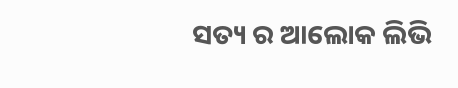ସତ୍ୟ ର ଆଲୋକ ଲିଭି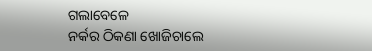ଗଲାବେଳେ
ନର୍କର ଠିକଣା ଖୋଜିଚାଲେ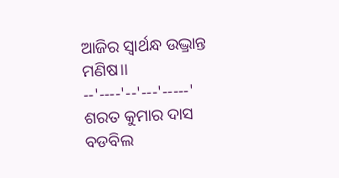ଆଜିର ସ୍ବାର୍ଥନ୍ଧ ଉଦ୍ଭ୍ରାନ୍ତ ମଣିଷ।।
--'----'--'---'-----'
ଶରତ କୁମାର ଦାସ
ବଡବିଲ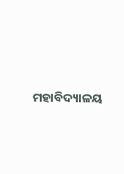ମହାବିଦ୍ୟାଳୟ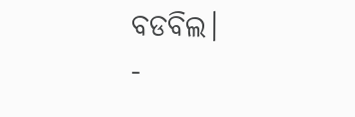ବଡବିଲ।
-